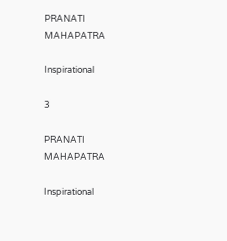PRANATI MAHAPATRA

Inspirational

3

PRANATI MAHAPATRA

Inspirational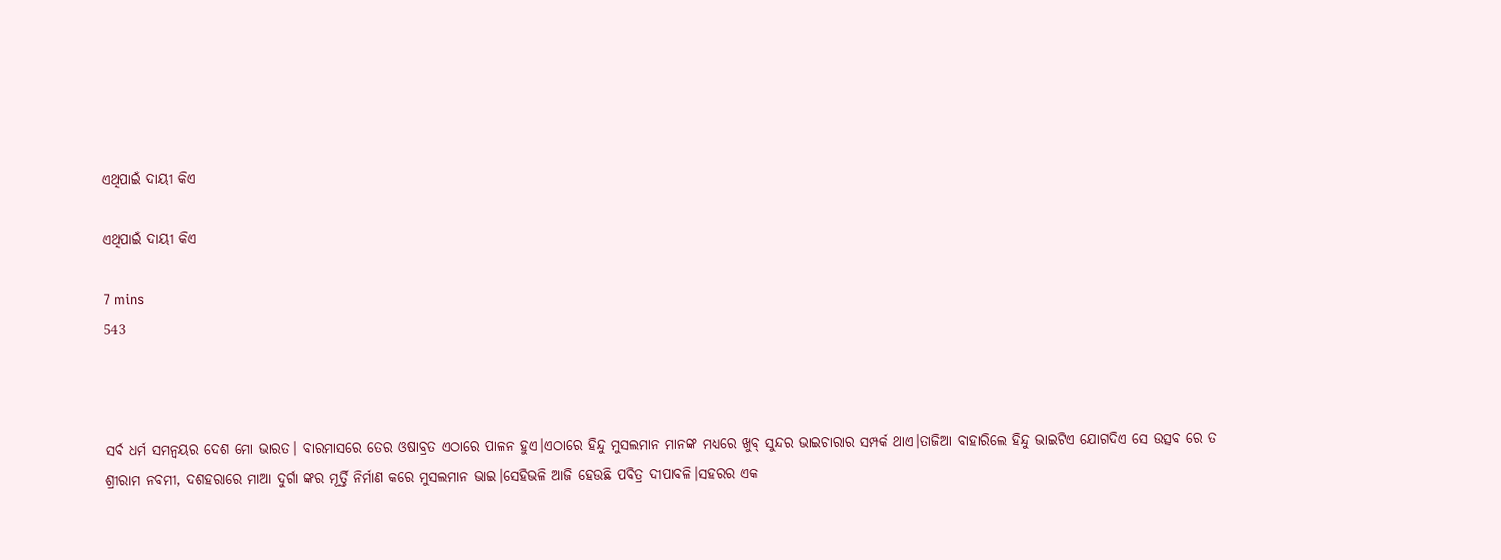ଏଥିପାଇଁ ଦାୟୀ କିଏ

ଏଥିପାଇଁ ଦାୟୀ କିଏ

7 mins
543



ସର୍ବ ଧର୍ମ ସମନ୍ଵୟର ଦେଶ ମୋ ଭାରତ। ବାରମାସରେ ତେର ଓଷାବ୍ରତ ଏଠାରେ ପାଳନ ହୁଏ।ଏଠାରେ ହିନ୍ଦୁ ମୁସଲମାନ ମାନଙ୍କ ମଧ୍ୟରେ ଖୁବ୍ ସୁନ୍ଦର ଭାଇଚାରାର ସମ୍ପର୍କ ଥାଏ।ତାଜିଆ ବାହାରିଲେ ହିନ୍ଦୁ ଭାଇଟିଏ ଯୋଗଦିଏ ସେ ଉତ୍ସବ ରେ ତ ଶ୍ରୀରାମ ନବମୀ, ଦଶହରାରେ ମାଆ ଦୁର୍ଗା ଙ୍କର ମୂର୍ତ୍ତି ନିର୍ମାଣ କରେ ମୁସଲମାନ ଭାଇ।ସେହିଭଳି ଆଜି ହେଉଛି ପବିତ୍ର ଦୀପାବଳି।ସହରର ଏକ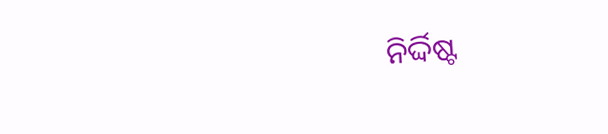ନିର୍ଦ୍ଦିଷ୍ଟ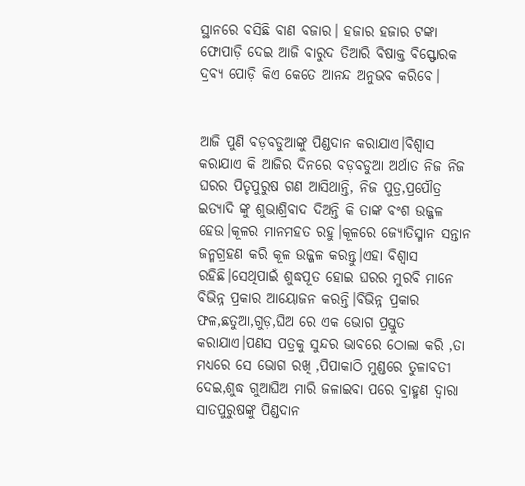ସ୍ଥାନରେ ବସିଛି ବାଣ ବଜାର। ହଜାର ହଜାର ଟଙ୍କା ଫୋପାଡ଼ି ଦେଇ ଆଜି ବାରୁଦ ତିଆରି ବିଷାକ୍ତ ବିସ୍ଫୋରକ ଦ୍ରବ୍ଯ ପୋଡ଼ି କିଏ କେତେ ଆନନ୍ଦ ଅନୁଭବ କରିବେ।


ଆଜି ପୁଣି ବଡ଼ବଡୁଆଙ୍କୁ ପିଣ୍ଡଦାନ କରାଯାଏ।ବିଶ୍ଵାସ କରାଯାଏ କି ଆଜିର ଦିନରେ ବଡ଼ବଡୁଆ ଅର୍ଥାତ ନିଜ ନିଜ ଘରର ପିତୃପୁରୁଷ ଗଣ ଆସିଥାନ୍ତି, ନିଜ ପୁତ୍ର,ପ୍ରପୌତ୍ର ଇତ୍ୟାଦି ଙ୍କୁ ଶୁଭାଶ୍ରିବାଦ ଦିଅନ୍ତି କି ତାଙ୍କ ବଂଶ ଉଜ୍ଜଳ ହେଉ।କୂଳର ମାନମହତ ରହୁ।କୂଳରେ ଜ୍ୟୋତିସ୍ମାନ ସନ୍ତାନ ଜନ୍ମଗ୍ରହଣ କରି କୂଳ ଉଜ୍ଜଳ କରନ୍ତୁ।ଏହା ବିଶ୍ୱାସ ରହିଛି।ସେଥିପାଇଁ ଶୁଦ୍ଧପୂତ ହୋଇ ଘରର ମୁରବି ମାନେ ବିଭିନ୍ନ ପ୍ରକାର ଆୟୋଜନ କରନ୍ତି।ବିଭିନ୍ନ ପ୍ରକାର ଫଳ,ଛତୁଆ,ଗୁଡ଼,ଘିଅ ରେ ଏକ ଭୋଗ ପ୍ରସ୍ତୁତ କରାଯାଏ।ପଣସ ପତ୍ରକୁ ସୁନ୍ଦର ଭାବରେ ଠୋଲା କରି ,ତା ମଧ୍ୟରେ ସେ ଭୋଗ ରଖି ,ପିପାକାଠି ମୁଣ୍ଡରେ ତୁଳାବତୀ ଦେଇ,ଶୁଦ୍ଧ ଗୁଆଘିଅ ମାରି ଜଳାଇବା ପରେ ବ୍ରାହ୍ମଣ ଦ୍ଵାରା ସାତପୁରୁଷଙ୍କୁ ପିଣ୍ଡଦାନ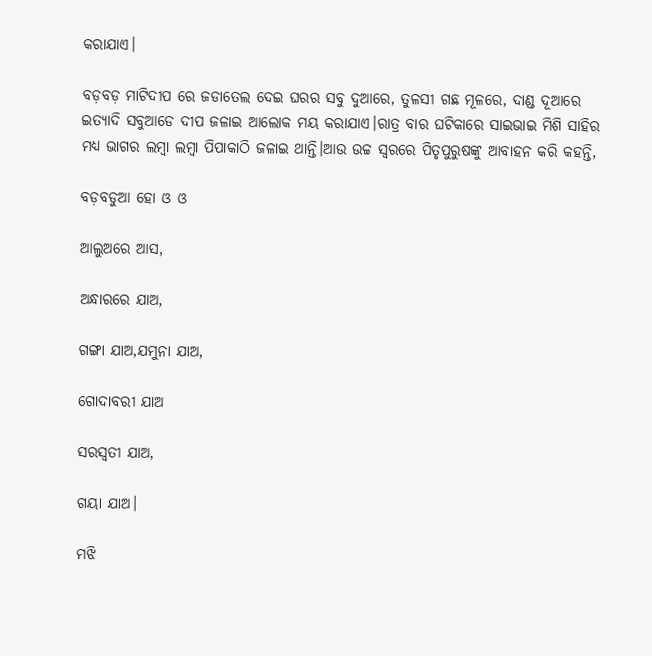କରାଯାଏ।

ବଡ଼ବଡ଼ ମାଟିଦୀପ ରେ ଜଡାତେଲ ଦେଇ ଘରର ସବୁ ଦୁଆରେ, ତୁଳସୀ ଗଛ ମୂଳରେ, ଦାଣ୍ଡ ଦୂଆରେ ଇତ୍ୟାଦି ସବୁଆଡେ ଦୀପ ଜଳାଇ ଆଲୋକ ମୟ କରାଯାଏ।ରାତ୍ର ବାର ଘଟିକାରେ ସାଇଭାଇ ମିଶି ସାହିର ମଧ୍ୟ ଭାଗର ଲମ୍ବା ଲମ୍ବା ପିପାକାଠି ଜଳାଇ ଥାନ୍ତି।ଆଉ ଉଚ୍ଚ ସ୍ଵରରେ ପିତୃପୁରୁଷଙ୍କୁ ଆବାହନ କରି କହନ୍ତି,

ବଡ଼ବଡୁଆ ହୋ ଓ ଓ

ଆଲୁଅରେ ଆସ,

ଅନ୍ଧାରରେ ଯାଅ,

ଗଙ୍ଗା ଯାଅ,ଯମୁନା ଯାଅ,

ଗୋଦାବରୀ ଯାଅ

ସରସ୍ଵତୀ ଯାଅ,

ଗୟା ଯାଅ।

ମଝି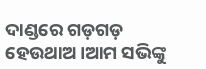ଦାଣ୍ଡରେ ଗଡ଼ଗଡ଼ ହେଉଥାଅ।ଆମ ସଭିଙ୍କୁ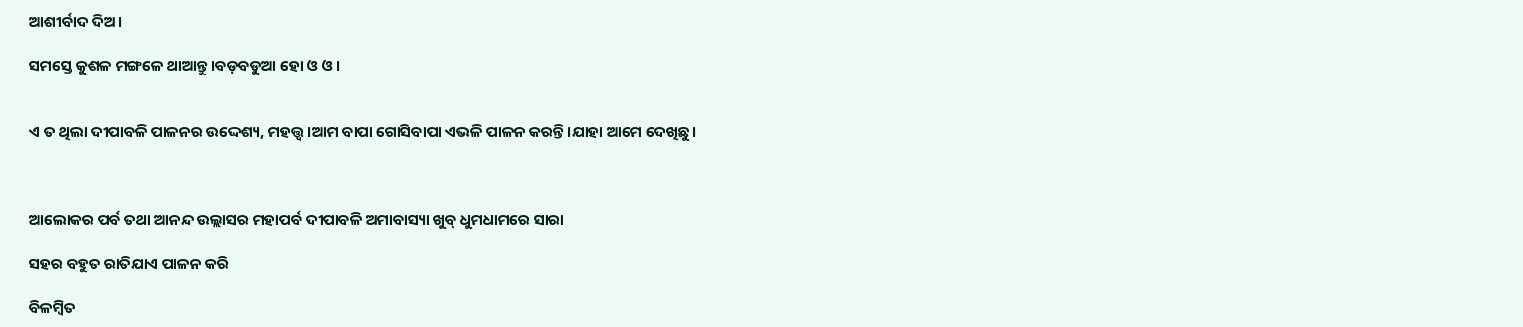ଆଶୀର୍ବାଦ ଦିଅ।

ସମସ୍ତେ କୁଶଳ ମଙ୍ଗଳେ ଥାଆନ୍ତୁ।ବଡ଼ବଡୁଆ ହୋ ଓ ଓ।


ଏ ତ ଥିଲା ଦୀପାବଳି ପାଳନର ଉଦ୍ଦେଶ୍ୟ, ମହତ୍ତ୍ଵ।ଆମ ବାପା ଗୋସିବାପା ଏଭଳି ପାଳନ କରନ୍ତି।ଯାହା ଆମେ ଦେଖିଛୁ।



ଆଲୋକର ପର୍ବ ତଥା ଆନନ୍ଦ ଉଲ୍ଲାସର ମହାପର୍ବ ଦୀପାବଳି ଅମାବାସ୍ୟା ଖୁବ୍ ଧୁମଧାମରେ ସାରା

ସହର ବହୁତ ରାତିଯାଏ ପାଳନ କରି

ବିଳମ୍ବିତ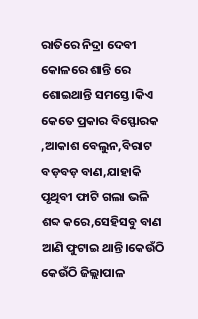ରାତିରେ ନିଦ୍ରା ଦେବୀ କୋଳରେ ଶାନ୍ତି ରେ ଶୋଇଥାନ୍ତି ସମସ୍ତେ।କିଏ କେତେ ପ୍ରକାର ବିସ୍ଫୋରକ ,ଆକାଶ ବେଲୁନ,ବିରାଟ ବଡ଼ବଡ଼ ବାଣ,ଯାହାକି ପୃଥିବୀ ଫାଟି ଗଲା ଭଳି ଶବ୍ଦ କରେ,ସେହିସବୁ ବାଣ ଆଣି ଫୁଟାଇ ଥାନ୍ତି।କେଉଁଠି କେଉଁଠି ଜିଲ୍ଲାପାଳ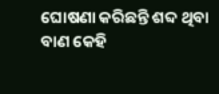ଘୋଷଣା କରିଛନ୍ତି ଶବ୍ଦ ଥିବା ବାଣ କେହି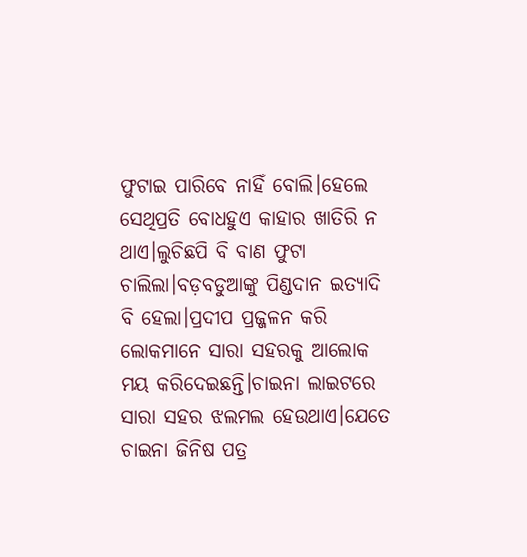ଫୁଟାଇ ପାରିବେ ନାହିଁ ବୋଲି।ହେଲେ ସେଥିପ୍ରତି ବୋଧହୁଏ କାହାର ଖାତିରି ନ ଥାଏ।ଲୁଚିଛପି ବି ବାଣ ଫୁଟା ଚାଲିଲା।ବଡ଼ବଡୁଆଙ୍କୁ ପିଣ୍ଡଦାନ ଇତ୍ୟାଦି ବି ହେଲା।ପ୍ରଦୀପ ପ୍ରଜ୍ଜଳନ କରି ଲୋକମାନେ ସାରା ସହରକୁ ଆଲୋକ ମୟ କରିଦେଇଛନ୍ତି।ଚାଇନା ଲାଇଟରେ ସାରା ସହର ଝଲମଲ ହେଉଥାଏ।ଯେତେ ଚାଇନା ଜିନିଷ ପତ୍ର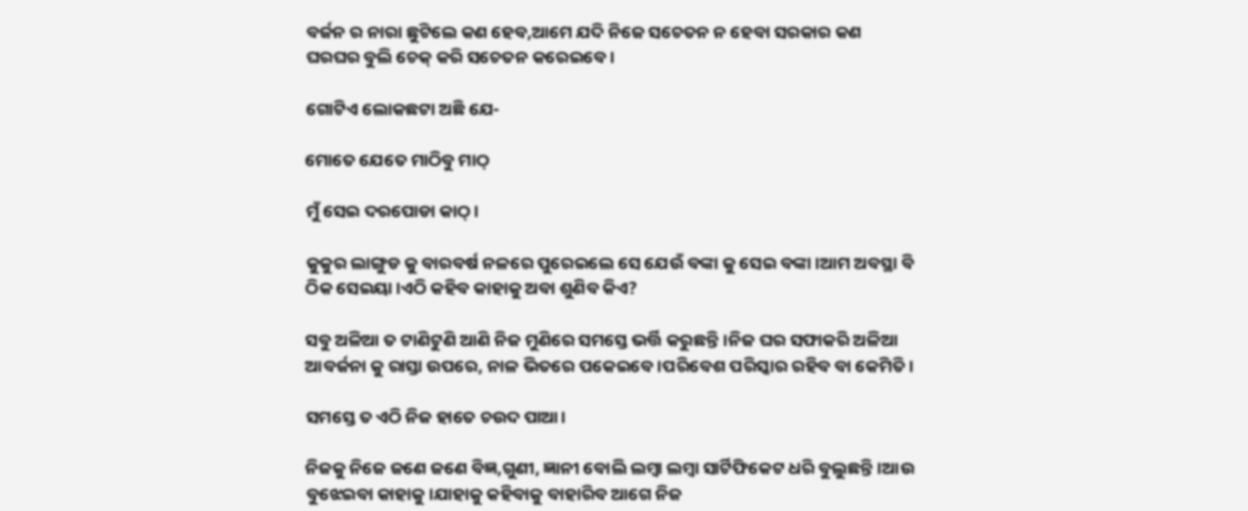ବର୍ଜନ ର ନାରା ଛୁଟିଲେ କଣ ହେବ,ଆମେ ଯଦି ନିଜେ ସଚେତନ ନ ହେବା ସରକାର କଣ ଘରଘର ବୁଲି ଚେକ୍ କରି ସଚେତନ କରେଇବେ।

ଗୋଟିଏ ଲୋକଛଟା ଅଛି ଯେ-

ମୋତେ ଯେତେ ମାଠିବୁ ମାଠ୍

ମୁଁ ସେଇ ଦରପୋଡା କାଠ୍।

କୁକୁର ଲାଙ୍ଗୁଡ କୁ ବାରବର୍ଷ ନଳରେ ପୁରେଇଲେ ସେ ଯେଉଁ ବଙ୍କା କୁ ସେଇ ବଙ୍କା।ଆମ ଅବସ୍ଥା ବି ଠିକ ସେଇୟା।ଏଠି କହିବ କାହାକୁ ଅବା ଶୁଣିବ କିଏ?

ସବୁ ଅଳିଆ ତ ଟାଣିଟୁଣି ଆଣି ନିଜ ମୁଣିରେ ସମସ୍ତେ ଭର୍ତ୍ତି କରୁଛନ୍ତି।ନିଜ ଘର ସଫାକରି ଅଳିଆ ଆବର୍ଜନା କୁ ରାସ୍ତା ଉପରେ, ନାଳ ଭିତରେ ପକେଇବେ।ପରିବେଶ ପରିସ୍କାର ରହିବ ବା କେମିତି।

ସମସ୍ତେ ତ ଏଠି ନିଜ ହାତେ ଚଉଦ ପାଆ।

ନିଜକୁ ନିଜେ ଜଣେ ଜଣେ ବିଜ୍ଞ,ଗୁଣୀ, ଜ୍ଞାନୀ ବୋଲି ଲମ୍ବା ଲମ୍ବା ସାର୍ଟିଫିକେଟ ଧରି ବୁଲୁଛନ୍ତି।ଆଉ ବୁଝେଇବା କାହାକୁ।ଯାହାକୁ କହିବାକୁ ବାହାରିବ ଆଗେ ନିଜ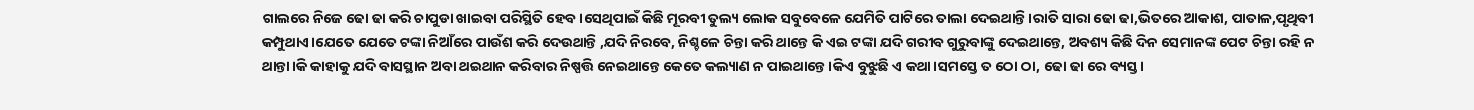ଗାଲରେ ନିଜେ ଢୋ ଢା କରି ଚାପୁଡା ଖାଇବା ପରିସ୍ଥିତି ହେବ।ସେଥିପାଇଁ କିଛି ମୂରବୀ ତୁଲ୍ୟ ଲୋକ ସବୁବେଳେ ଯେମିତି ପାଟିରେ ତାଲା ଦେଇଥାନ୍ତି।ରାତି ସାରା ଢୋ ଢା,ଭିତରେ ଆକାଶ, ପାତାଳ,ପୃଥିବୀ କମ୍ପୁଥାଏ।ଯେତେ ଯେତେ ଟଙ୍କା ନିଆଁରେ ପାଉଁଶ କରି ଦେଉଥାନ୍ତି ,ଯଦି ନିରବେ, ନିଶ୍ଚଳେ ଚିନ୍ତା କରି ଥାନ୍ତେ କି ଏଇ ଟଙ୍କା ଯଦି ଗରୀବ ଗୁରୁବାଙ୍କୁ ଦେଇଥାନ୍ତେ, ଅବଶ୍ୟ କିଛି ଦିନ ସେମାନଙ୍କ ପେଟ ଚିନ୍ତା ରହି ନ ଥାନ୍ତା।କି କାହାକୁ ଯଦି ବାସସ୍ଥାନ ଅବା ଥଇଥାନ କରିବାର ନିଷ୍ପତ୍ତି ନେଇଥାନ୍ତେ କେତେ କଲ୍ୟାଣ ନ ପାଇଥାନ୍ତେ।କିଏ ବୁଝୁଛି ଏ କଥା।ସମସ୍ତେ ତ ଠୋ ଠା, ଢୋ ଢା ରେ ବ୍ୟସ୍ତ।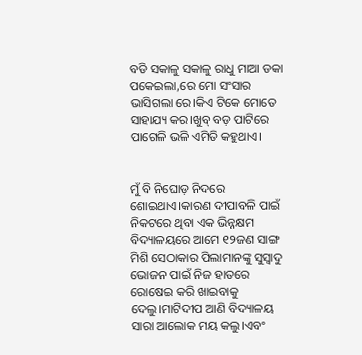ବଡି ସକାଳୁ ସକାଳୁ ରାଧୁ ମାଆ ଡକା ପକେଇଲା,ରେ ମୋ ସଂସାର ଭାସିଗଲା ରେ।କିଏ ଟିକେ ମୋତେ ସାହାଯ୍ୟ କର।ଖୁବ୍ ବଡ଼ ପାଟିରେ ପାଗେଳି ଭଳି ଏମିତି କହୁଥାଏ।


ମୁଁ ବି ନିଘୋଡ଼ ନିଦରେ ଶୋଇଥାଏ।କାରଣ ଦୀପାବଳି ପାଇଁ ନିକଟରେ ଥିବା ଏକ ଭିନ୍ନକ୍ଷମ ବିଦ୍ୟାଳୟରେ ଆମେ ୧୨ଜଣ ସାଙ୍ଗ ମିଶି ସେଠାକାର ପିଲାମାନଙ୍କୁ ସୁସ୍ଵାଦୁ ଭୋଜନ ପାଇଁ ନିଜ ହାତରେ ରୋଷେଇ କରି ଖାଇବାକୁ ଦେଲୁ।ମାଟିଦୀପ ଆଣି ବିଦ୍ୟାଳୟ ସାରା ଆଲୋକ ମୟ କଲୁ।ଏବଂ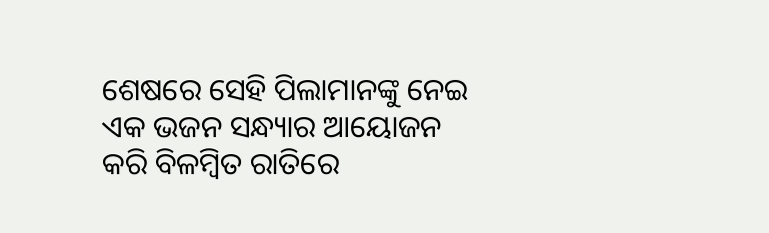ଶେଷରେ ସେହି ପିଲାମାନଙ୍କୁ ନେଇ ଏକ ଭଜନ ସନ୍ଧ୍ୟାର ଆୟୋଜନ କରି ବିଳମ୍ବିତ ରାତିରେ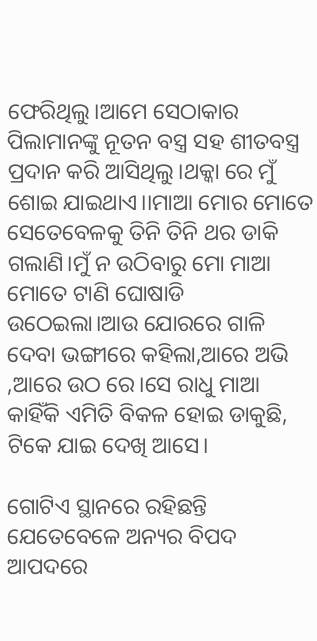ଫେରିଥିଲୁ।ଆମେ ସେଠାକାର ପିଲାମାନଙ୍କୁ ନୂତନ ବସ୍ତ୍ର ସହ ଶୀତବସ୍ତ୍ର ପ୍ରଦାନ କରି ଆସିଥିଲୁ।ଥକ୍କା ରେ ମୁଁ ଶୋଇ ଯାଇଥାଏ।।ମାଆ ମୋର ମୋତେ ସେତେବେଳକୁ ତିନି ତିନି ଥର ଡାକି ଗଲାଣି।ମୁଁ ନ ଉଠିବାରୁ ମୋ ମାଆ ମୋତେ ଟାଣି ଘୋଷାଡି ଉଠେଇଲା।ଆଉ ଯୋରରେ ଗାଳି ଦେବା ଭଙ୍ଗୀରେ କହିଲା,ଆରେ ଅଭି ,ଆରେ ଉଠ ରେ।ସେ ରାଧୁ ମାଆ କାହିଁକି ଏମିତି ବିକଳ ହୋଇ ଡାକୁଛି, ଟିକେ ଯାଇ ଦେଖି ଆସେ।

ଗୋଟିଏ ସ୍ଥାନରେ ରହିଛନ୍ତି ଯେତେବେଳେ ଅନ୍ୟର ବିପଦ ଆପଦରେ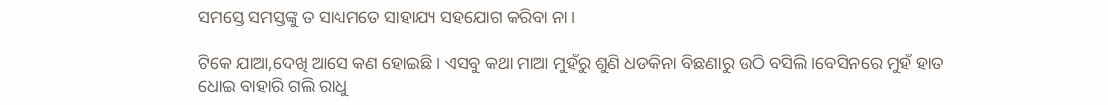ସମସ୍ତେ ସମସ୍ତଙ୍କୁ ତ ସାଧ୍ୟମତେ ସାହାଯ୍ୟ ସହଯୋଗ କରିବା ନା।

ଟିକେ ଯାଆ,ଦେଖି ଆସେ କଣ ହୋଇଛି। ଏସବୁ କଥା ମାଆ ମୁହଁରୁ ଶୁଣି ଧଡକିନା ବିଛଣାରୁ ଉଠି ବସିଲି।ବେସିନରେ ମୁହଁ ହାତ ଧୋଇ ବାହାରି ଗଲି ରାଧୁ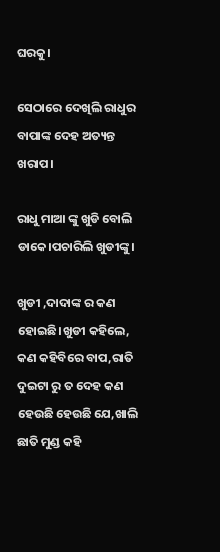ଘରକୁ।

ସେଠାରେ ଦେଖିଲି ରାଧୁର ବାପାଙ୍କ ଦେହ ଅତ୍ୟନ୍ତ ଖରାପ।

ରାଧୁ ମାଆ ଙ୍କୁ ଖୁଡି ବୋଲି ଡାକେ।ପଚାରିଲି ଖୁଡୀଙ୍କୁ।

ଖୁଡୀ ,ଦାଦାଙ୍କ ର କଣ ହୋଇଛି।ଖୁଡୀ କହିଲେ, କଣ କହିବିରେ ବାପ,ରାତି ଦୁଇଟା ରୁ ତ ଦେହ କଣ ହେଉଛି ହେଉଛି ଯେ,ଖାଲି ଛାତି ମୁଣ୍ଡ କହି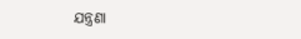ଯନ୍ତ୍ରଣା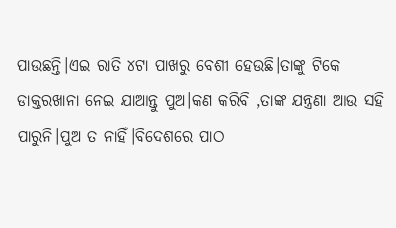ପାଉଛନ୍ତି।ଏଇ ରାତି ୪ଟା ପାଖରୁ ବେଶୀ ହେଉଛି।ତାଙ୍କୁ ଟିକେ ଡାକ୍ତରଖାନା ନେଇ ଯାଆନ୍ତୁ ପୁଅ।କଣ କରିବି ,ତାଙ୍କ ଯନ୍ତ୍ରଣା ଆଉ ସହି ପାରୁନି।ପୁଅ ତ ନାହିଁ।ବିଦେଶରେ ପାଠ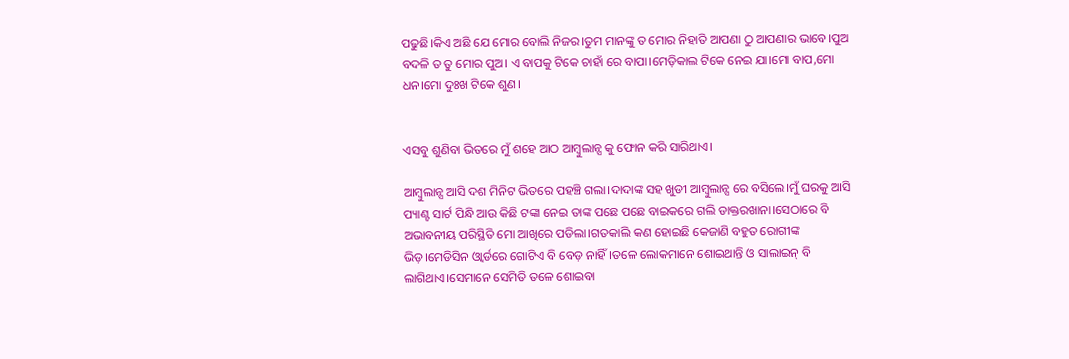ପଢୁଛି।କିଏ ଅଛି ଯେ ମୋର ବୋଲି ନିଜର।ତୁମ ମାନଙ୍କୁ ତ ମୋର ନିହାତି ଆପଣା ଠୁ ଆପଣାର ଭାବେ।ପୁଅ ବଦଳି ତ ତୁ ମୋର ପୁଅ। ଏ ବାପକୁ ଟିକେ ଚାହାଁ ରେ ବାପା।ମେଡ଼ିକାଲ ଟିକେ ନେଇ ଯା।ମୋ ବାପ,ମୋ ଧନ।ମୋ ଦୁଃଖ ଟିକେ ଶୁଣ।


ଏସବୁ ଶୁଣିବା ଭିତରେ ମୁଁ ଶହେ ଆଠ ଆମ୍ବୁଲାନ୍ସ କୁ ଫୋନ କରି ସାରିଥାଏ।

ଆମ୍ବୁଲାନ୍ସ ଆସି ଦଶ ମିନିଟ ଭିତରେ ପହଞ୍ଚି ଗଲା।ଦାଦାଙ୍କ ସହ ଖୁଡୀ ଆମ୍ବୁଲାନ୍ସ ରେ ବସିଲେ।ମୁଁ ଘରକୁ ଆସି ପ୍ୟାଣ୍ଟ ସାର୍ଟ ପିନ୍ଧି ଆଉ କିଛି ଟଙ୍କା ନେଇ ତାଙ୍କ ପଛେ ପଛେ ବାଇକରେ ଗଲି ଡାକ୍ତରଖାନା।ସେଠାରେ ବି ଅଭାବନୀୟ ପରିସ୍ଥିତି ମୋ ଆଖିରେ ପଡିଲା।ଗତକାଲି କଣ ହୋଇଛି କେଜାଣି ବହୁତ ରୋଗୀଙ୍କ ଭିଡ଼।ମେଡିସିନ ଓ୍ଵାର୍ଡରେ ଗୋଟିଏ ବି ବେଡ଼ ନାହିଁ।ତଳେ ଲୋକମାନେ ଶୋଇଥାନ୍ତି ଓ ସାଲାଇନ୍ ବି ଲାଗିଥାଏ।ସେମାନେ ସେମିତି ତଳେ ଶୋଇବା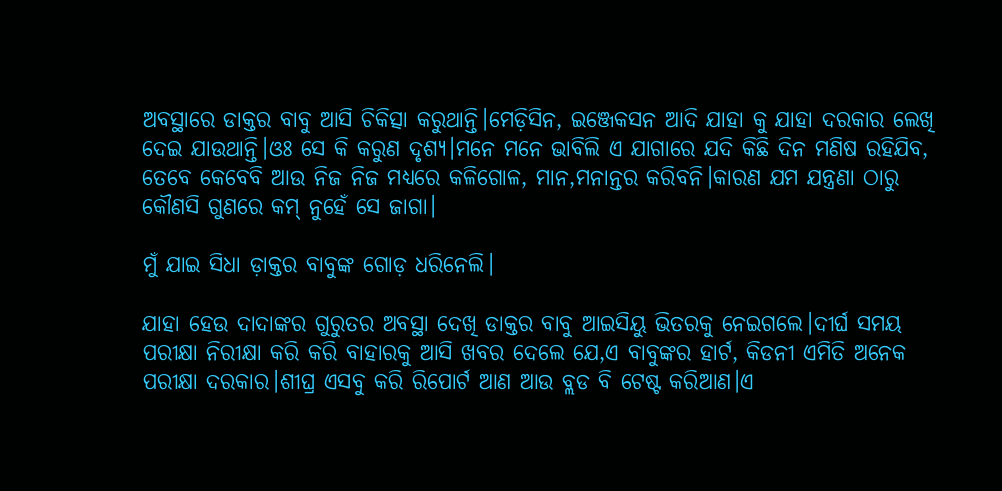ଅବସ୍ଥାରେ ଡାକ୍ତର ବାବୁ ଆସି ଚିକିତ୍ସା କରୁଥାନ୍ତି।ମେଡ଼ିସିନ, ଇଞ୍ଜେକସନ ଆଦି ଯାହା କୁ ଯାହା ଦରକାର ଲେଖି ଦେଇ ଯାଉଥାନ୍ତି।ଓଃ ସେ କି କରୁଣ ଦୃଶ୍ୟ।ମନେ ମନେ ଭାବିଲି ଏ ଯାଗାରେ ଯଦି କିଛି ଦିନ ମଣିଷ ରହିଯିବ, ତେବେ କେବେବି ଆଉ ନିଜ ନିଜ ମଧ୍ୟରେ କଳିଗୋଳ, ମାନ,ମନାନ୍ତର କରିବନି।କାରଣ ଯମ ଯନ୍ତ୍ରଣା ଠାରୁ କୌଣସି ଗୁଣରେ କମ୍ ନୁହେଁ ସେ ଜାଗା।

ମୁଁ ଯାଇ ସିଧା ଡ଼ାକ୍ତର ବାବୁଙ୍କ ଗୋଡ଼ ଧରିନେଲି।

ଯାହା ହେଉ ଦାଦାଙ୍କର ଗୁରୁତର ଅବସ୍ଥା ଦେଖି ଡାକ୍ତର ବାବୁ ଆଇସିୟୁ ଭିତରକୁ ନେଇଗଲେ।ଦୀର୍ଘ ସମୟ ପରୀକ୍ଷା ନିରୀକ୍ଷା କରି କରି ବାହାରକୁ ଆସି ଖବର ଦେଲେ ଯେ,ଏ ବାବୁଙ୍କର ହାର୍ଟ, କିଡନୀ ଏମିତି ଅନେକ ପରୀକ୍ଷା ଦରକାର।ଶୀଘ୍ର ଏସବୁ କରି ରିପୋର୍ଟ ଆଣ ଆଉ ବ୍ଲଡ ବି ଟେଷ୍ଟ କରିଆଣ।ଏ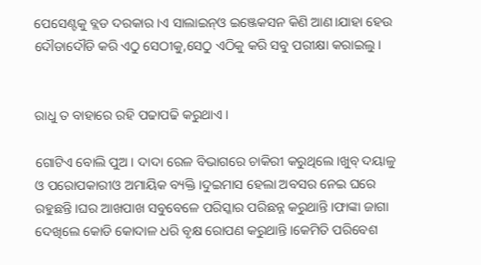ପେସେଣ୍ଟକୁ ବ୍ଲଡ ଦରକାର।ଏ ସାଲାଇନ୍ଓ ଇଞ୍ଜେକସନ କିଣି ଆଣ।ଯାହା ହେଉ ଦୌଡାଦୌଡି କରି ଏଠୁ ସେଠୀକୁ,ସେଠୁ ଏଠିକୁ କରି ସବୁ ପରୀକ୍ଷା କରାଇଲୁ।


ରାଧୁ ତ ବାହାରେ ରହି ପଢାପଢି କରୁଥାଏ।

ଗୋଟିଏ ବୋଲି ପୁଅ। ଦାଦା ରେଳ ବିଭାଗରେ ଚାକିରୀ କରୁଥିଲେ।ଖୁବ୍ ଦୟାଳୁ ଓ ପରୋପକାରୀଓ ଅମାୟିକ ବ୍ୟକ୍ତି।ଦୁଇମାସ ହେଲା ଅବସର ନେଇ ଘରେ ରହୁଛନ୍ତି।ଘର ଆଖପାଖ ସବୁବେଳେ ପରିସ୍କାର ପରିଛନ୍ନ କରୁଥାନ୍ତି।ଫାଙ୍କା ଜାଗା ଦେଖିଲେ କୋଡି କୋଦାଳ ଧରି ବୃକ୍ଷ ରୋପଣ କରୁଥାନ୍ତି।କେମିତି ପରିବେଶ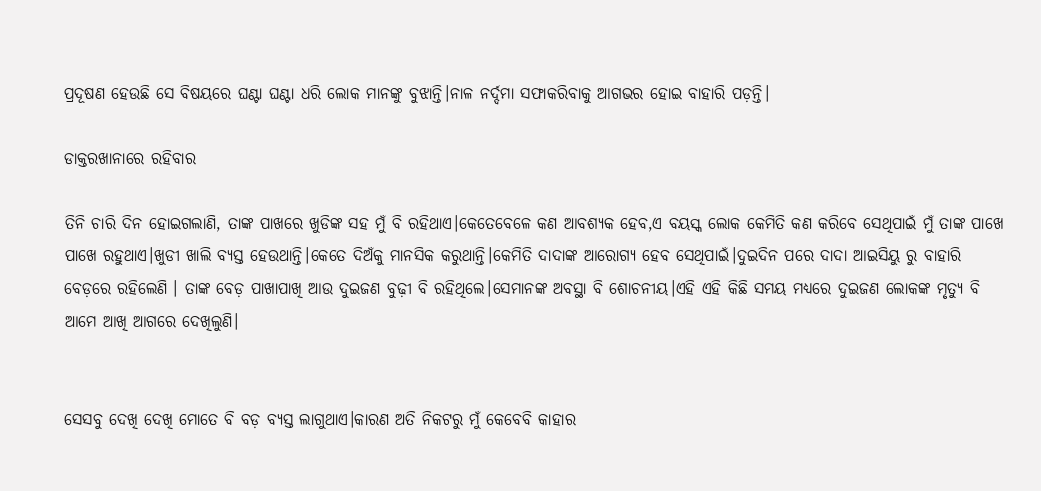ପ୍ରଦୂଷଣ ହେଉଛି ସେ ବିଷୟରେ ଘଣ୍ଟା ଘଣ୍ଟା ଧରି ଲୋକ ମାନଙ୍କୁ ବୁଝାନ୍ତି।ନାଳ ନର୍ଦ୍ଦମା ସଫାକରିବାକୁ ଆଗଭର ହୋଇ ବାହାରି ପଡ଼ନ୍ତି।

ଡାକ୍ତରଖାନାରେ ରହିବାର

ତିନି ଚାରି ଦିନ ହୋଇଗଲାଣି, ତାଙ୍କ ପାଖରେ ଖୁଡିଙ୍କ ସହ ମୁଁ ବି ରହିଥାଏ।କେତେବେଳେ କଣ ଆବଶ୍ୟକ ହେବ,ଏ ବୟସ୍କ ଲୋକ କେମିତି କଣ କରିବେ ସେଥିପାଇଁ ମୁଁ ତାଙ୍କ ପାଖେ ପାଖେ ରହୁଥାଏ।ଖୁଡୀ ଖାଲି ବ୍ୟସ୍ତ ହେଉଥାନ୍ତି।କେତେ ଦିଅଁକୁ ମାନସିକ କରୁଥାନ୍ତି।କେମିତି ଦାଦାଙ୍କ ଆରୋଗ୍ୟ ହେବ ସେଥିପାଇଁ।ଦୁଇଦିନ ପରେ ଦାଦା ଆଇସିୟୁ ରୁ ବାହାରି ବେଡ଼ରେ ରହିଲେଣି । ତାଙ୍କ ବେଡ଼ ପାଖାପାଖି ଆଉ ଦୁଇଜଣ ବୁଢ଼ୀ ବି ରହିଥିଲେ।ସେମାନଙ୍କ ଅବସ୍ଥା ବି ଶୋଚନୀୟ।ଏହି ଏହି କିଛି ସମୟ ମଧ୍ୟରେ ଦୁଇଜଣ ଲୋକଙ୍କ ମୃତ୍ୟୁ ବି ଆମେ ଆଖି ଆଗରେ ଦେଖିଲୁଣି।


ସେସବୁ ଦେଖି ଦେଖି ମୋତେ ବି ବଡ଼ ବ୍ୟସ୍ତ ଲାଗୁଥାଏ।କାରଣ ଅତି ନିକଟରୁ ମୁଁ କେବେବି କାହାର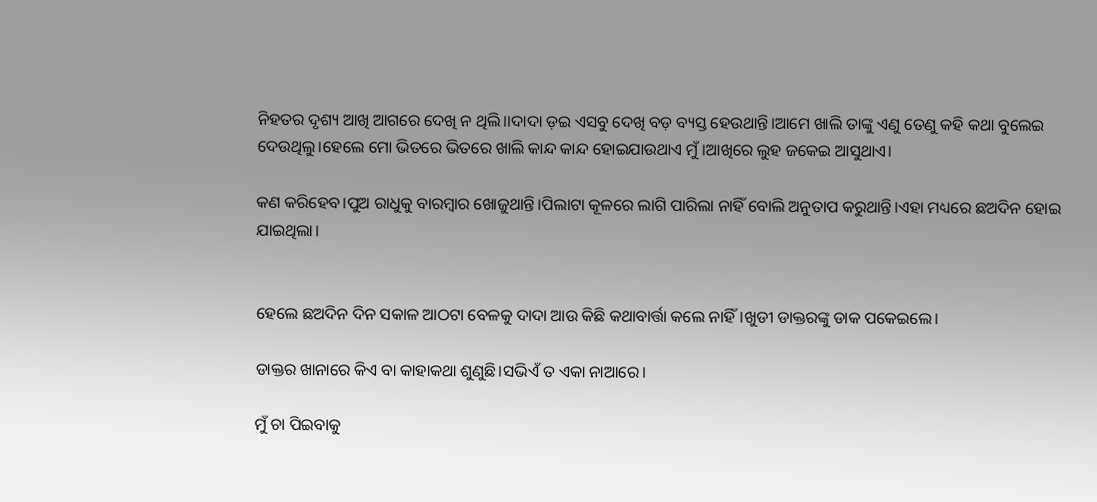ନିହତର ଦୃଶ୍ୟ ଆଖି ଆଗରେ ଦେଖି ନ ଥିଲି।।ଦାଦା ଡ଼ଇ ଏସବୁ ଦେଖି ବଡ଼ ବ୍ୟସ୍ତ ହେଉଥାନ୍ତି।ଆମେ ଖାଲି ତାଙ୍କୁ ଏଣୁ ତେଣୁ କହି କଥା ବୁଲେଇ ଦେଉଥିଲୁ।ହେଲେ ମୋ ଭିତରେ ଭିତରେ ଖାଲି କାନ୍ଦ କାନ୍ଦ ହୋଇଯାଉଥାଏ ମୁଁ।ଆଖିରେ ଲୁହ ଜକେଇ ଆସୁଥାଏ।

କଣ କରିହେବ।ପୁଅ ରାଧୁକୁ ବାରମ୍ବାର ଖୋଜୁଥାନ୍ତି।ପିଲାଟା କୂଳରେ ଲାଗି ପାରିଲା ନାହିଁ ବୋଲି ଅନୁତାପ କରୁଥାନ୍ତି।ଏହା ମଧ୍ୟରେ ଛଅଦିନ ହୋଇ ଯାଇଥିଲା।


ହେଲେ ଛଅଦିନ ଦିନ ସକାଳ ଆଠଟା ବେଳକୁ ଦାଦା ଆଉ କିଛି କଥାବାର୍ତ୍ତା କଲେ ନାହିଁ।ଖୁଡୀ ଡାକ୍ତରଙ୍କୁ ଡାକ ପକେଇଲେ।

ଡାକ୍ତର ଖାନାରେ କିଏ ବା କାହାକଥା ଶୁଣୁଛି।ସଭିଏଁ ତ ଏକା ନାଆରେ।

ମୁଁ ଚା ପିଇବାକୁ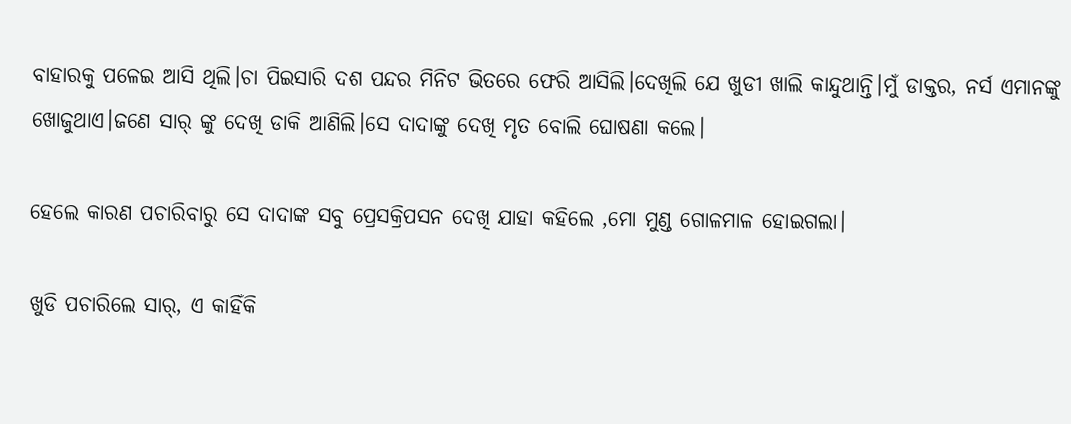ବାହାରକୁ ପଳେଇ ଆସି ଥିଲି।ଚା ପିଇସାରି ଦଶ ପନ୍ଦର ମିନିଟ ଭିତରେ ଫେରି ଆସିଲି।ଦେଖିଲି ଯେ ଖୁଡୀ ଖାଲି କାନ୍ଦୁଥାନ୍ତି।ମୁଁ ଡାକ୍ତର, ନର୍ସ ଏମାନଙ୍କୁ ଖୋଜୁଥାଏ।ଜଣେ ସାର୍ ଙ୍କୁ ଦେଖି ଡାକି ଆଣିଲି।ସେ ଦାଦାଙ୍କୁ ଦେଖି ମୃତ ବୋଲି ଘୋଷଣା କଲେ।

ହେଲେ କାରଣ ପଚାରିବାରୁ ସେ ଦାଦାଙ୍କ ସବୁ ପ୍ରେସକ୍ରିପସନ ଦେଖି ଯାହା କହିଲେ ,ମୋ ମୁଣ୍ଡ ଗୋଳମାଳ ହୋଇଗଲା।

ଖୁଡି ପଚାରିଲେ ସାର୍, ଏ କାହିଁକି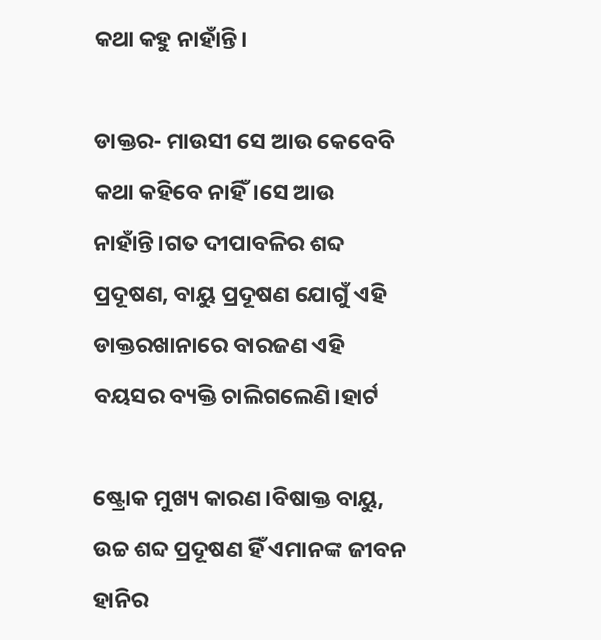କଥା କହୁ ନାହାଁନ୍ତି।

ଡାକ୍ତର- ମାଉସୀ ସେ ଆଉ କେବେବି କଥା କହିବେ ନାହିଁ।ସେ ଆଉ ନାହାଁନ୍ତି।ଗତ ଦୀପାବଳିର ଶବ୍ଦ ପ୍ରଦୂଷଣ, ବାୟୁ ପ୍ରଦୂଷଣ ଯୋଗୁଁ ଏହି ଡାକ୍ତରଖାନାରେ ବାରଜଣ ଏହି ବୟସର ବ୍ୟକ୍ତି ଚାଲିଗଲେଣି।ହାର୍ଟ

ଷ୍ଟ୍ରୋକ ମୁଖ୍ୟ କାରଣ।ବିଷାକ୍ତ ବାୟୁ, ଉଚ୍ଚ ଶବ୍ଦ ପ୍ରଦୂଷଣ ହିଁ ଏମାନଙ୍କ ଜୀବନ ହାନିର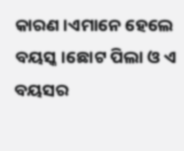କାରଣ।ଏମାନେ ହେଲେ ବୟସ୍କ।ଛୋଟ ପିଲା ଓ ଏ ବୟସର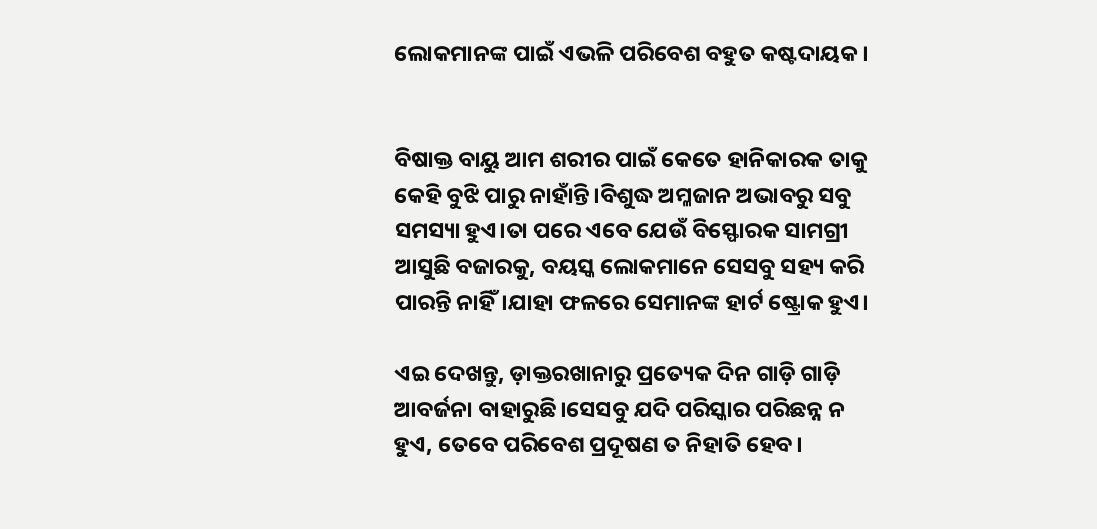ଲୋକମାନଙ୍କ ପାଇଁ ଏଭଳି ପରିବେଶ ବହୁତ କଷ୍ଟଦାୟକ।


ବିଷାକ୍ତ ବାୟୁ ଆମ ଶରୀର ପାଇଁ କେତେ ହାନିକାରକ ତାକୁ କେହି ବୁଝି ପାରୁ ନାହାଁନ୍ତି।ବିଶୁଦ୍ଧ ଅମ୍ଳଜାନ ଅଭାବରୁ ସବୁ ସମସ୍ୟା ହୁଏ।ତା ପରେ ଏବେ ଯେଉଁ ବିସ୍ଫୋରକ ସାମଗ୍ରୀ ଆସୁଛି ବଜାରକୁ, ବୟସ୍କ ଲୋକମାନେ ସେସବୁ ସହ୍ୟ କରି ପାରନ୍ତି ନାହିଁ।ଯାହା ଫଳରେ ସେମାନଙ୍କ ହାର୍ଟ ଷ୍ଟ୍ରୋକ ହୁଏ।

ଏଇ ଦେଖନ୍ତୁ, ଡ଼ାକ୍ତରଖାନାରୁ ପ୍ରତ୍ୟେକ ଦିନ ଗାଡ଼ି ଗାଡ଼ି ଆବର୍ଜନା ବାହାରୁଛି।ସେସବୁ ଯଦି ପରିସ୍କାର ପରିଛନ୍ନ ନ ହୁଏ, ତେବେ ପରିବେଶ ପ୍ରଦୂଷଣ ତ ନିହାତି ହେବ।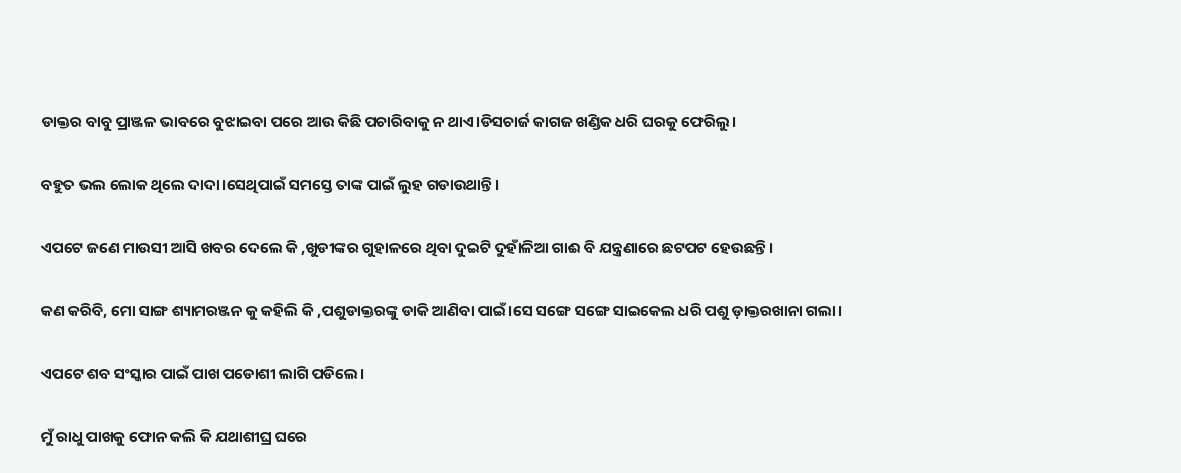ଡାକ୍ତର ବାବୁ ପ୍ରାଞ୍ଜଳ ଭାବରେ ବୁଝାଇବା ପରେ ଆଉ କିଛି ପଚାରିବାକୁ ନ ଥାଏ।ଡିସଚାର୍ଜ କାଗଜ ଖଣ୍ଡିକ ଧରି ଘରକୁ ଫେରିଲୁ।

ବହୁତ ଭଲ ଲୋକ ଥିଲେ ଦାଦା।ସେଥିପାଇଁ ସମସ୍ତେ ତାଙ୍କ ପାଇଁ ଲୁହ ଗଡାଉଥାନ୍ତି।

ଏପଟେ ଜଣେ ମାଉସୀ ଆସି ଖବର ଦେଲେ କି ,ଖୁଡୀଙ୍କର ଗୁହାଳରେ ଥିବା ଦୁଇଟି ଦୁହାଁଳିଆ ଗାଈ ବି ଯନ୍ତ୍ରଣାରେ ଛଟପଟ ହେଉଛନ୍ତି।

କଣ କରିବି, ମୋ ସାଙ୍ଗ ଶ୍ୟାମରଞ୍ଜନ କୁ କହିଲି କି ,ପଶୁଡାକ୍ତରଙ୍କୁ ଡାକି ଆଣିବା ପାଇଁ।ସେ ସଙ୍ଗେ ସଙ୍ଗେ ସାଇକେଲ ଧରି ପଶୁ ଡ଼ାକ୍ତରଖାନା ଗଲା।

ଏପଟେ ଶବ ସଂସ୍କାର ପାଇଁ ପାଖ ପଡୋଶୀ ଲାଗି ପଡିଲେ।

ମୁଁ ରାଧୁ ପାଖକୁ ଫୋନ କଲି କି ଯଥାଶୀଘ୍ର ଘରେ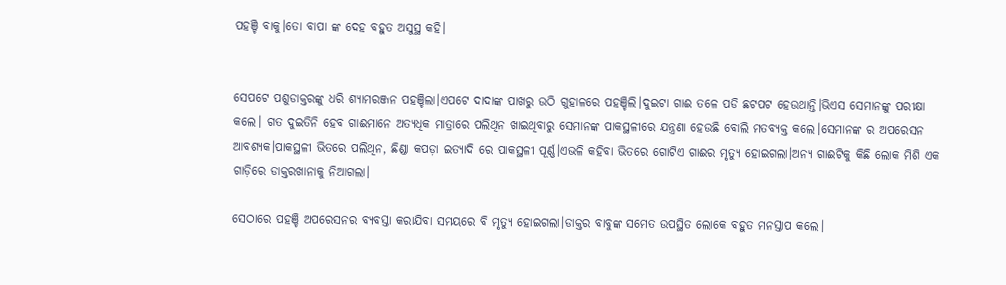ପହଞ୍ଚି ବାକୁ।ତୋ ବାପା ଙ୍କ ଦେହ ବହୁତ ଅସୁସ୍ଥ କହି।


ସେପଟେ ପଶୁଡାକ୍ତରଙ୍କୁ ଧରି ଶ୍ୟାମରଞ୍ଜନ ପହଞ୍ଚିଲା।ଏପଟେ ଦାଦାଙ୍କ ପାଖରୁ ଉଠି ଗୁହାଳରେ ପହଞ୍ଚିଲି।ଦୁଇଟା ଗାଈ ତଳେ ପଡି ଛଟପଟ ହେଉଥାନ୍ତି।ଭିଏସ ସେମାନଙ୍କୁ ପରୀକ୍ଷା କଲେ। ଗତ ଦୁଇତିନି ହେବ ଗାଈମାନେ ଅତ୍ୟଧିକ ମାତ୍ରାରେ ପଲିଥିନ ଖାଇଥିବାରୁ ସେମାନଙ୍କ ପାକସ୍ଥଳୀରେ ଯନ୍ତ୍ରଣା ହେଉଛି ବୋଲି ମତବ୍ୟକ୍ତ କଲେ।ସେମାନଙ୍କ ର ଅପରେସନ ଆବଶ୍ୟକ।ପାକସ୍ଥଳୀ ଭିତରେ ପଲିଥିନ, ଛିଣ୍ଡା କପଡ଼ା ଇତ୍ୟାଦି ରେ ପାକସ୍ଥଳୀ ପୂର୍ଣ୍ଣ।ଏଭଳି କହିବା ଭିତରେ ଗୋଟିଏ ଗାଈର ମୃତ୍ୟୁ ହୋଇଗଲା।ଅନ୍ୟ ଗାଈଟିକୁ କିଛି ଲୋକ ମିଶି ଏକ ଗାଡ଼ିରେ ଡାକ୍ତରଖାନାକୁ ନିଆଗଲା।

ସେଠାରେ ପହଞ୍ଚି ଅପରେସନର ବ୍ୟବସ୍ତା କରାଯିବା ସମୟରେ ବି ମୃତ୍ୟୁ ହୋଇଗଲା।ଡାକ୍ତର ବାବୁଙ୍କ ସମେତ ଉପସ୍ଥିତ ଲୋକେ ବହୁତ ମନସ୍ତାପ କଲେ।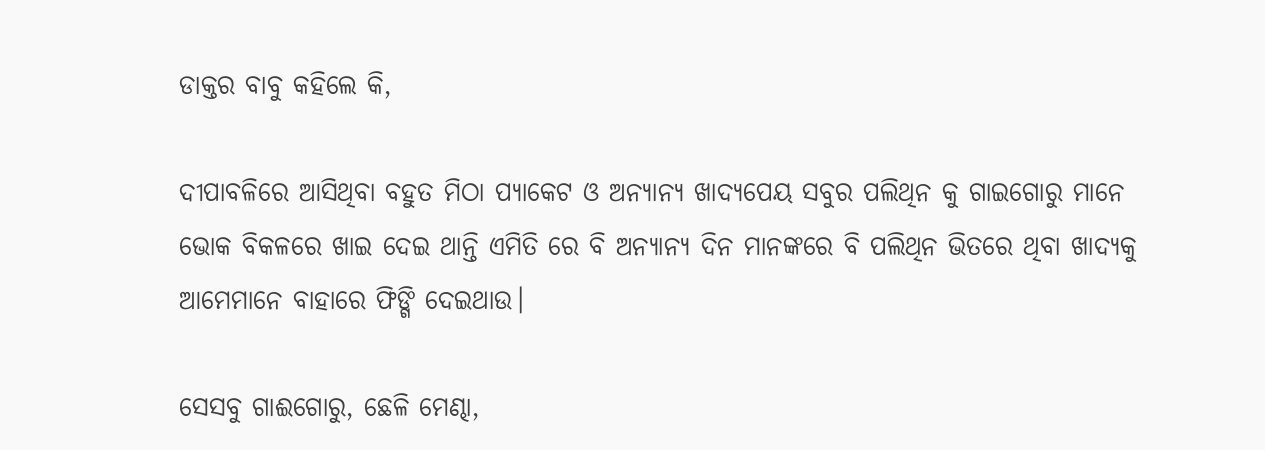ଡାକ୍ତର ବାବୁ କହିଲେ କି,

ଦୀପାବଳିରେ ଆସିଥିବା ବହୁତ ମିଠା ପ୍ୟାକେଟ ଓ ଅନ୍ୟାନ୍ୟ ଖାଦ୍ୟପେୟ ସବୁର ପଲିଥିନ କୁ ଗାଇଗୋରୁ ମାନେ ଭୋକ ବିକଳରେ ଖାଇ ଦେଇ ଥାନ୍ତି ଏମିତି ରେ ବି ଅନ୍ୟାନ୍ୟ ଦିନ ମାନଙ୍କରେ ବି ପଲିଥିନ ଭିତରେ ଥିବା ଖାଦ୍ୟକୁ ଆମେମାନେ ବାହାରେ ଫିଙ୍ଗି ଦେଇଥାଉ।

ସେସବୁ ଗାଈଗୋରୁ, ଛେଳି ମେଣ୍ଢା,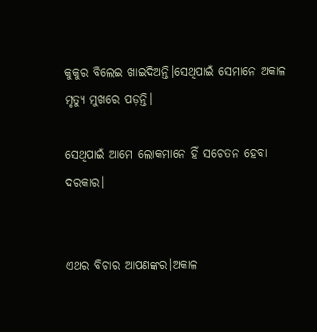କୁକୁର ବିଲେଇ ଖାଇଦିଅନ୍ତି।ସେଥିପାଇଁ ସେମାନେ ଅକାଳ ମୃତ୍ୟୁ ମୁଖରେ ପଡ଼ନ୍ତି।

ସେଥିପାଇଁ ଆମେ ଲୋକମାନେ ହିଁ ସଚେତନ ହେବା ଦରକାର।


ଏଥର ବିଚାର ଆପଣଙ୍କର।ଅକାଳ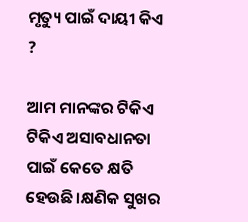ମୃତ୍ୟୁ ପାଇଁ ଦାୟୀ କିଏ ?

ଆମ ମାନଙ୍କର ଟିକିଏ ଟିକିଏ ଅସାବଧାନତା ପାଇଁ କେତେ କ୍ଷତି ହେଉଛି।କ୍ଷଣିକ ସୁଖର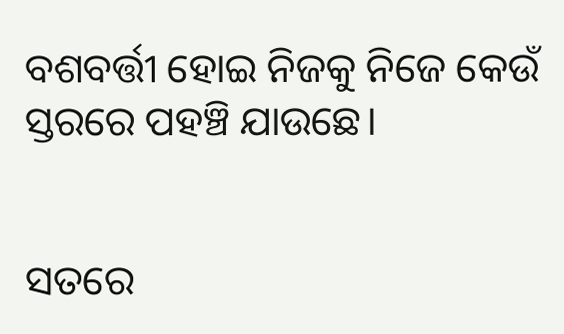ବଶବର୍ତ୍ତୀ ହୋଇ ନିଜକୁ ନିଜେ କେଉଁ ସ୍ତରରେ ପହଞ୍ଚି ଯାଉଛେ।


ସତରେ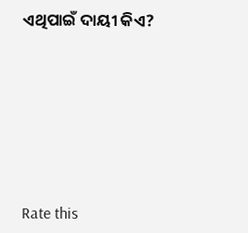ଏଥିପାଇଁ ଦାୟୀ କିଏ?







Rate this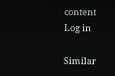content
Log in

Similar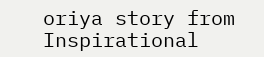oriya story from Inspirational